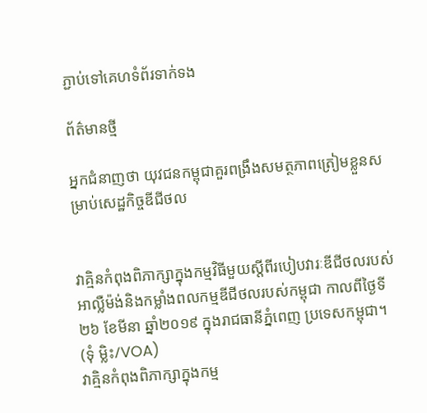ភ្ជាប់ទៅគេហទំព័រទាក់ទង

ព័ត៌មានថ្មី

អ្នកជំនាញថា យុវជនកម្ពុជាគួរពង្រឹងសមត្ថភាពត្រៀមខ្លួនសម្រាប់សេដ្ឋកិច្ចឌីជីថល


វាគ្មិនកំពុងពិភាក្សាក្នុងកម្មវិធីមួយស្តីពីរបៀបវារៈឌីជីថលរបស់អាល្លឺម៉ង់និងកម្លាំងពលកម្មឌីជីថលរបស់កម្ពុជា កាលពីថ្ងៃទី២៦ ខែមីនា ឆ្នាំ២០១៩ ក្នុងរាជធានីភ្នំពេញ ប្រទេសកម្ពុជា។ (ទុំ ម្លិះ/VOA)
វាគ្មិនកំពុងពិភាក្សាក្នុងកម្ម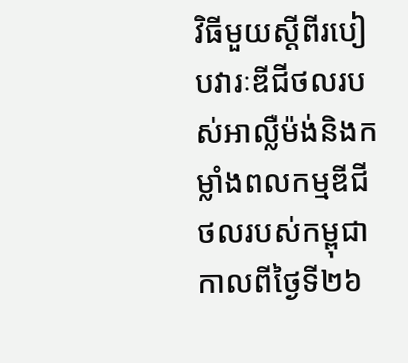វិធីមួយស្តីពីរបៀបវារៈឌីជីថលរបស់អាល្លឺម៉ង់និងកម្លាំងពលកម្មឌីជីថលរបស់កម្ពុជា កាលពីថ្ងៃទី២៦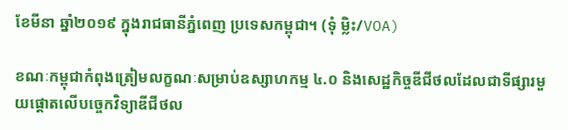ខែមីនា ឆ្នាំ២០១៩ ក្នុងរាជធានីភ្នំពេញ ប្រទេសកម្ពុជា។ (ទុំ ម្លិះ/VOA)

ខណៈកម្ពុជាកំពុងត្រៀមលក្ខណៈសម្រាប់ឧស្សាហកម្ម ៤.០ និងសេដ្ឋកិច្ចឌីជីថលដែលជាទីផ្សារមួយផ្តោតលើបច្ចេកវិទ្យាឌីជីថល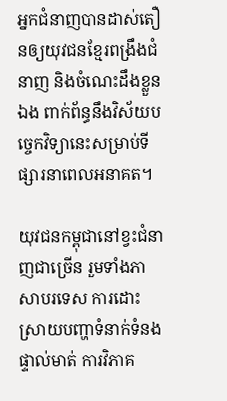អ្នកជំនាញបានដាស់តឿនឲ្យយុវជនខ្មែរពង្រឹងជំនាញ និងចំណេះដឹងខ្លួនឯង ពាក់ព័ន្ធនឹងវិស័យបច្ចេកវិទ្យានេះសម្រាប់ទីផ្សារនាពេលអនាគត។

យុវជនកម្ពុជានៅខ្វះជំនាញជាច្រើន រួមទាំងភាសាបរទេស ការដោះស្រាយបញ្ហាទំនាក់ទំនងផ្ទាល់មាត់ ការវិភាគ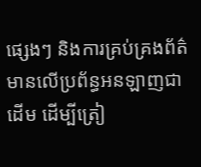ផ្សេងៗ និងការគ្រប់គ្រងព័ត៌មានលើប្រព័ន្ធអនឡាញជាដើម ដើម្បីត្រៀ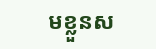មខ្លួនស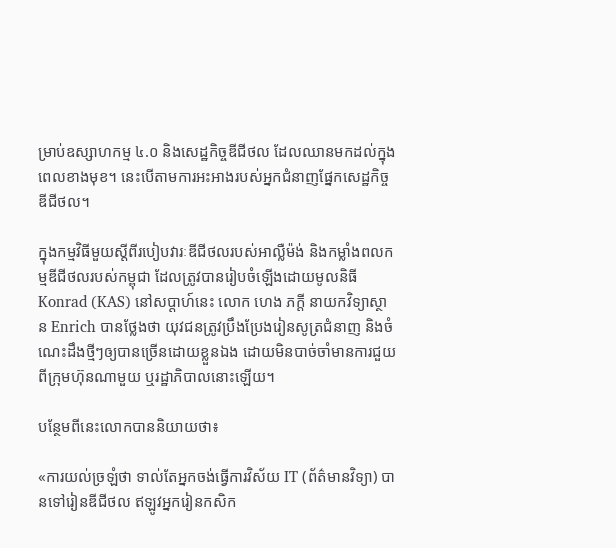ម្រាប់ឧស្សាហកម្ម ៤.០ និងសេដ្ឋកិច្ចឌីជីថល ដែលឈានមកដល់ក្នុងពេលខាងមុខ។ នេះបើតាមការអះអាងរបស់អ្នកជំនាញផ្នែកសេដ្ឋកិច្ចឌីជីថល។

ក្នុងកម្មវិធីមួយស្តីពីរបៀបវារៈឌីជីថលរបស់អាល្លឺម៉ង់ និងកម្លាំងពលកម្មឌីជីថលរបស់កម្ពុជា ដែលត្រូវបានរៀបចំឡើងដោយមូលនិធី Konrad (KAS) នៅសប្តាហ៍នេះ លោក ហេង ភក្តី នាយកវិទ្យាស្ថាន Enrich បានថ្លែងថា យុវជនត្រូវប្រឹងប្រែងរៀនសូត្រជំនាញ និងចំណេះដឹងថ្មីៗឲ្យបានច្រើនដោយខ្លួនឯង ដោយមិនបាច់ចាំមានការជួយពីក្រុមហ៊ុនណាមួយ ឬរដ្ឋាភិបាលនោះឡើយ។

បន្ថែមពីនេះលោកបាននិយាយថា៖

«ការយល់ច្រឡំថា ទាល់តែអ្នកចង់ធ្វើការវិស័យ IT (ព័ត៌មានវិទ្យា) បានទៅរៀនឌីជីថល ឥឡូវអ្នករៀនកសិក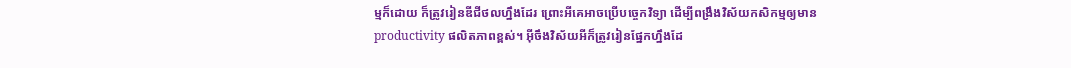ម្មក៏ដោយ ក៏ត្រូវរៀនឌីជីថលហ្នឹងដែរ ព្រោះអីគេអាចប្រើបច្ចេកវិទ្យា ដើម្បីពង្រឹងវិស័យកសិកម្មឲ្យមាន productivity ផលិតភាពខ្ពស់។ អ៊ីចឹងវិស័យអីក៏ត្រូវរៀនផ្នែកហ្នឹងដែ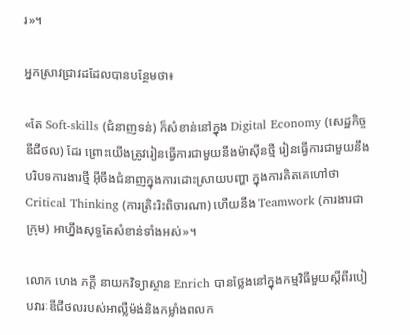រ»។

អ្នកស្រាវជ្រាវដដែលបានបន្ថែមថា៖

«តែ Soft-skills (ជំនាញទន់) ក៏សំខាន់នៅក្នុង Digital Economy (សេដ្ឋកិច្ចឌីជីថល) ដែរ ព្រោះយើងត្រូវរៀនធ្វើការជាមួយនឹងម៉ាស៊ីនថ្មី រៀនធ្វើការជាមួយនឹងបរិបទការងារថ្មី អ៊ីចឹងជំនាញក្នុងការដោះស្រាយបញ្ហា ក្នុងការគិតគេហៅថា Critical Thinking (ការត្រិះរិះពិចារណា) ហើយនឹង Teamwork (ការងារជាក្រុម) អាហ្នឹងសុទ្ធតែសំខាន់ទាំងអស់»។

លោក ហេង ភក្តី នាយកវិទ្យាស្ថាន Enrich បានថ្លែងនៅក្នុងកម្មវិធីមួយស្តីពីរបៀបវារៈឌីជីថលរបស់អាល្លឺម៉ង់និងកម្លាំងពលក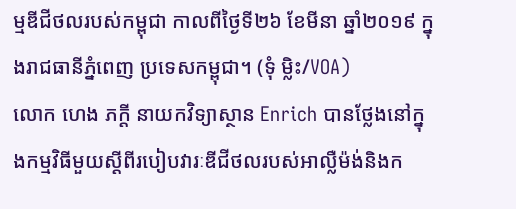ម្មឌីជីថលរបស់កម្ពុជា កាលពីថ្ងៃទី២៦ ខែមីនា ឆ្នាំ២០១៩ ក្នុងរាជធានីភ្នំពេញ ប្រទេសកម្ពុជា។ (ទុំ ម្លិះ/VOA)
លោក ហេង ភក្តី នាយកវិទ្យាស្ថាន Enrich បានថ្លែងនៅក្នុងកម្មវិធីមួយស្តីពីរបៀបវារៈឌីជីថលរបស់អាល្លឺម៉ង់និងក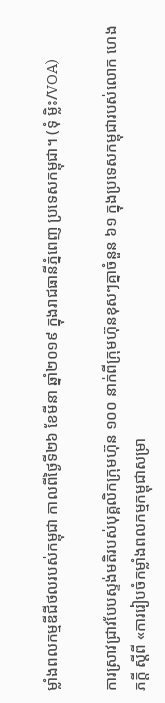ម្លាំងពលកម្មឌីជីថលរបស់កម្ពុជា កាលពីថ្ងៃទី២៦ ខែមីនា ឆ្នាំ២០១៩ ក្នុងរាជធានីភ្នំពេញ ប្រទេសកម្ពុជា។ (ទុំ ម្លិះ/VOA)

ការស្រាវជ្រាវបែបស្ទង់មតិរបស់បុគ្គលិកក្រុមហ៊ុន ១០០ នាក់ពីក្រុមហ៊ុនខុសៗគ្នាចំនួន ៦១ ក្នុងប្រទេសកម្ពុជារបស់លោក ហេង ភក្តី ស្តីពី «ការរៀបចំកម្លាំងពលកម្មកម្ពុជាសម្រា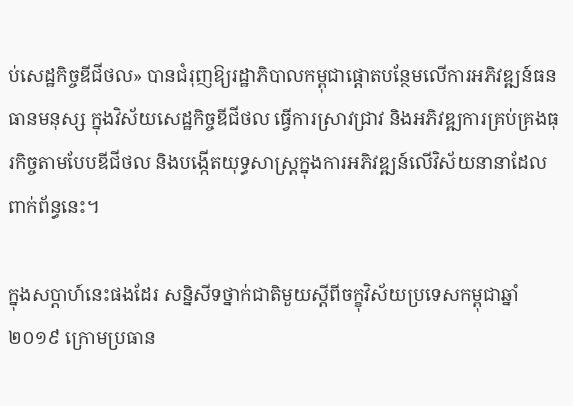ប់សេដ្ឋកិច្ចឌីជីថល» បានជំរុញឱ្យរដ្ឋាភិបាលកម្ពុជាផ្តោតបន្ថែមលើការអភិវឌ្ឍន៍ធនធានមនុស្ស ក្នុងវិស័យសេដ្ឋកិច្ចឌីជីថល ធ្វើការស្រាវជ្រាវ និងអភិវឌ្ឍការគ្រប់គ្រងធុរកិច្ចតាមបែបឌីជីថល និងបង្កើតយុទ្ធសាស្ត្រក្នុងការអភិវឌ្ឍន៍លើវិស័យនានាដែលពាក់ព័ន្ធនេះ។

ក្នុងសប្តាហ៍នេះផងដែរ សន្និសីទថ្នាក់ជាតិមួយស្តីពីចក្ខុវិស័យប្រទេសកម្ពុជាឆ្នាំ ២០១៩ ក្រោមប្រធាន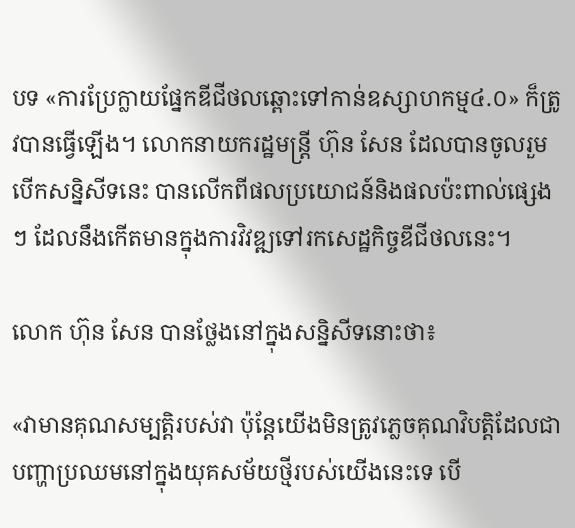បទ «ការប្រែក្លាយផ្នែកឌីជីថលឆ្ពោះទៅកាន់ឧស្សាហកម្ម៤.០» ក៏ត្រូវបានធ្វើឡើង។ លោកនាយករដ្ឋមន្រ្តី ហ៊ុន សែន ដែលបានចូលរួមបើកសន្និសីទនេះ បានលើកពីផលប្រយោជន៍និងផលប៉ះពាល់ផ្សេងៗ ដែលនឹងកើតមានក្នុងការវិវឌ្ឍទៅរកសេដ្ឋកិច្ចឌីជីថលនេះ។

លោក ហ៊ុន សែន បានថ្លែងនៅក្នុងសន្និសីទនោះថា៖

«វាមានគុណសម្បត្តិរបស់វា ប៉ុន្តែយើងមិនត្រូវភ្លេចគុណវិបត្តិដែលជាបញ្ហាប្រឈមនៅក្នុងយុគសម័យថ្មីរបស់យើងនេះទេ បើ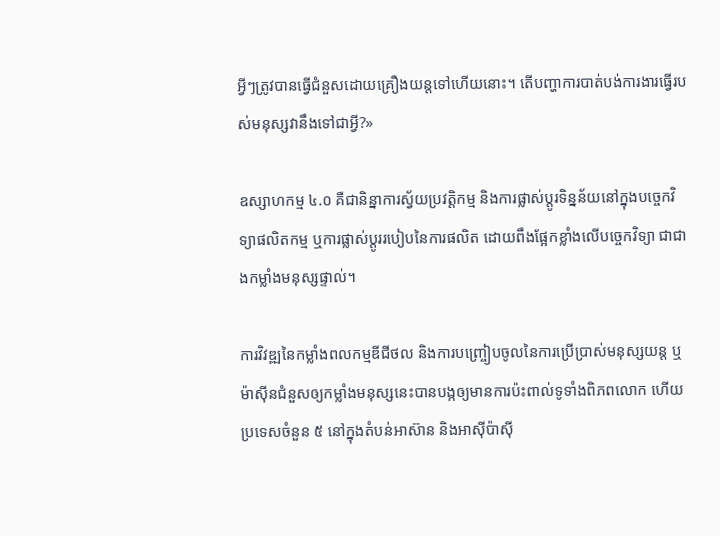អ្វីៗត្រូវបានធ្វើជំនួសដោយគ្រឿងយន្តទៅហើយនោះ។ តើបញ្ហាការបាត់បង់ការងារធ្វើរបស់មនុស្សវានឹងទៅជាអ្វី?»

ឧស្សាហកម្ម ៤.០ គឺជានិន្នាការស្វ័យប្រវត្តិកម្ម និងការផ្លាស់ប្ដូរទិន្នន័យនៅក្នុងបច្ចេកវិទ្យាផលិតកម្ម ឬការផ្លាស់ប្តូររបៀបនៃការផលិត ដោយពឹងផ្អែកខ្លាំងលើបច្ចេកវិទ្យា ជាជាងកម្លាំងមនុស្សផ្ទាល់។

ការវិវឌ្ឍនៃកម្លាំងពលកម្មឌីជីថល និងការបញ្រ្ចៀបចូលនៃការប្រើប្រាស់មនុស្សយន្ត ឬម៉ាស៊ីនជំនួសឲ្យកម្លាំងមនុស្សនេះបានបង្កឲ្យមានការប៉ះពាល់ទូទាំងពិភពលោក ហើយប្រទេសចំនួន ៥ នៅក្នុងតំបន់អាស៊ាន និងអាស៊ីប៉ាស៊ី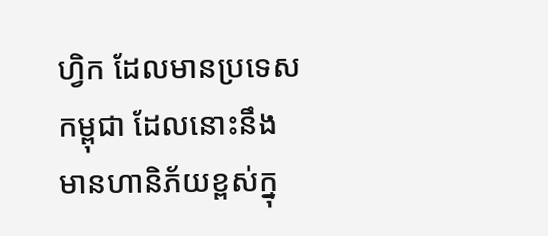ហ្វិក ដែលមានប្រទេសកម្ពុជា ដែលនោះនឹងមានហានិភ័យខ្ពស់ក្នុ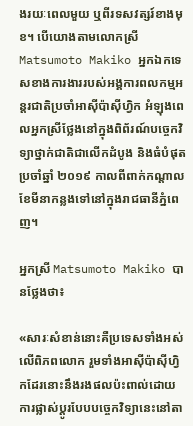ងរយៈពេលមួយ ឬពីរទសវត្សរ៍ខាងមុខ។ បើយោងតាមលោកស្រី Matsumoto Makiko អ្នកឯកទេសខាងការងាររបស់អង្គការពលកម្មអន្តរជាតិប្រចាំអាស៊ីប៉ាស៊ីហ្វិក អំឡុងពេលអ្នកស្រីថ្លែងនៅក្នុងពិព័រណ៍បច្ចេកវិទ្យាថ្នាក់ជាតិជាលើកដំបូង និងធំបំផុតប្រចាំឆ្នាំ ២០១៩ កាលពីពាក់កណ្តាលខែមីនាកន្លងទៅនៅក្នុងរាជធានីភ្នំពេញ។

អ្នកស្រី Matsumoto Makiko បានថ្លែងថា៖

«សារៈសំខាន់នោះគឺប្រទេសទាំងអស់លើពិភពលោក រួមទាំងអាស៊ីប៉ាស៊ីហ្វិកដែរនោះនឹងរងផលប៉ះពាល់ដោយការផ្លាស់ប្តូរបែបបច្ចេកវិទ្យានេះនៅតា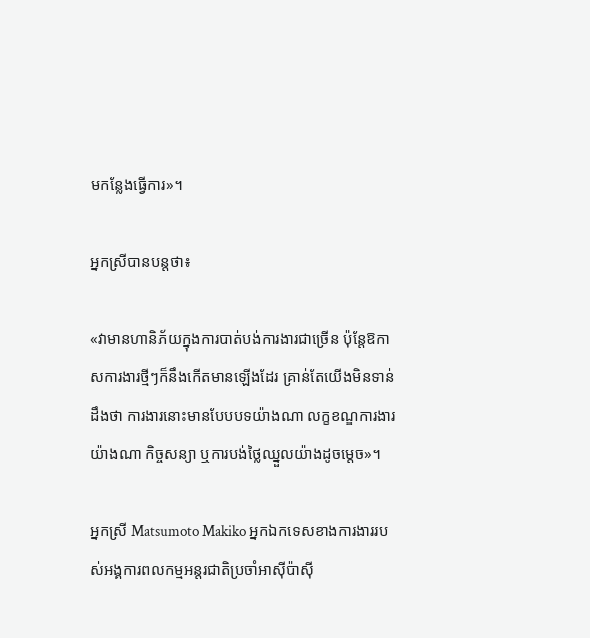មកន្លែងធ្វើការ»។

អ្នកស្រីបានបន្តថា៖

«វាមានហានិភ័យក្នុងការបាត់បង់ការងារជាច្រើន ប៉ុន្តែឱកាសការងារថ្មីៗក៏នឹងកើតមានឡើងដែរ គ្រាន់តែយើងមិនទាន់ដឹងថា ការងារនោះមានបែបបទយ៉ាងណា លក្ខខណ្ឌការងារយ៉ាងណា កិច្ចសន្យា ឬការបង់ថ្លៃឈ្នួលយ៉ាងដូចម្តេច»។

អ្នកស្រី Matsumoto Makiko អ្នកឯកទេសខាងការងាររបស់អង្គការពលកម្មអន្តរជាតិប្រចាំអាស៊ីប៉ាស៊ី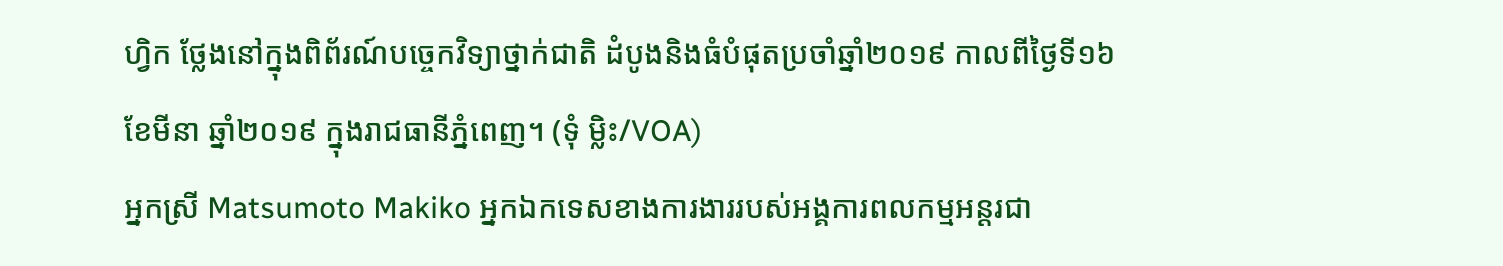ហ្វិក ថ្លែងនៅក្នុងពិព័រណ៍បច្ចេកវិទ្យាថ្នាក់ជាតិ ដំបូងនិងធំបំផុតប្រចាំឆ្នាំ២០១៩ កាលពីថ្ងៃទី១៦ ខែមីនា ឆ្នាំ២០១៩ ក្នុងរាជធានីភ្នំពេញ។ (ទុំ ម្លិះ/VOA)
អ្នកស្រី Matsumoto Makiko អ្នកឯកទេសខាងការងាររបស់អង្គការពលកម្មអន្តរជា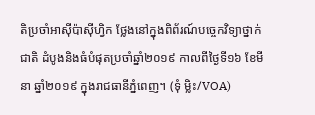តិប្រចាំអាស៊ីប៉ាស៊ីហ្វិក ថ្លែងនៅក្នុងពិព័រណ៍បច្ចេកវិទ្យាថ្នាក់ជាតិ ដំបូងនិងធំបំផុតប្រចាំឆ្នាំ២០១៩ កាលពីថ្ងៃទី១៦ ខែមីនា ឆ្នាំ២០១៩ ក្នុងរាជធានីភ្នំពេញ។ (ទុំ ម្លិះ/VOA)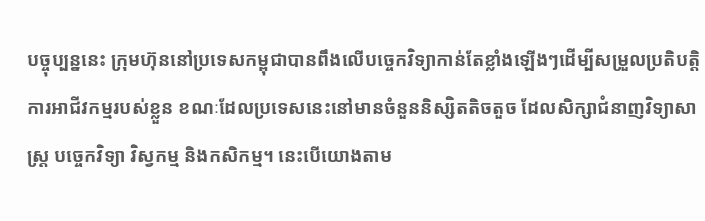បច្ចុប្បន្ននេះ ក្រុមហ៊ុននៅប្រទេសកម្ពុជាបានពឹងលើបច្ចេកវិទ្យាកាន់តែខ្លាំងឡើងៗដើម្បីសម្រួលប្រតិបត្តិការអាជីវកម្មរបស់ខ្លួន ខណៈដែលប្រទេសនេះនៅមានចំនួននិស្សិតតិចតួច ដែលសិក្សាជំនាញវិទ្យាសាស្រ្ត បច្ចេកវិទ្យា វិស្វកម្ម និងកសិកម្ម។ នេះបើយោងតាម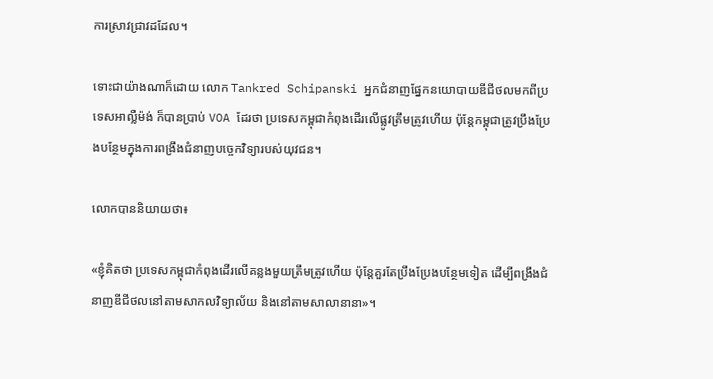ការស្រាវជ្រាវដដែល។

ទោះជាយ៉ាងណាក៏ដោយ លោក Tankred Schipanski អ្នកជំនាញផ្នែកនយោបាយឌីជីថលមកពីប្រទេសអាល្លឺម៉ង់ ក៏បានប្រាប់ VOA ដែរថា ប្រទេសកម្ពុជាកំពុងដើរលើផ្លូវត្រឹមត្រូវហើយ ប៉ុន្តែកម្ពុជាត្រូវប្រឹងប្រែងបន្ថែមក្នុងការពង្រឹងជំនាញបច្ចេកវិទ្យារបស់យុវជន។

លោកបាននិយាយថា៖

«ខ្ញុំគិតថា ប្រទេសកម្ពុជាកំពុងដើរលើគន្លងមួយត្រឹមត្រូវហើយ ប៉ុន្តែគួរតែប្រឹងប្រែងបន្ថែមទៀត ដើម្បីពង្រឹងជំនាញឌីជីថលនៅតាមសាកលវិទ្យាល័យ និងនៅតាមសាលានានា»។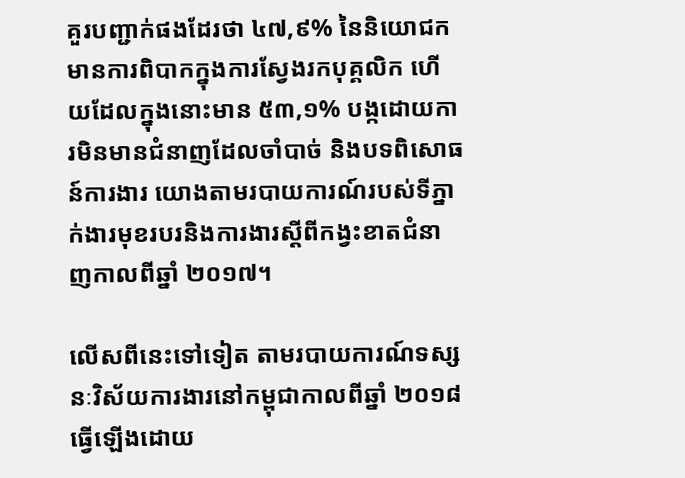គួរបញ្ជាក់ផងដែរថា ៤៧,៩% នៃនិយោជកមានការពិបាកក្នុងការស្វែងរកបុគ្គលិក ហើយដែលក្នុងនោះមាន ៥៣,១% បង្កដោយការមិនមានជំនាញដែលចាំបាច់ និងបទពិសោធន៍ការងារ យោងតាមរបាយការណ៍របស់ទីភ្នាក់ងារមុខរបរនិងការងារស្តីពីកង្វះខាតជំនាញកាលពីឆ្នាំ ២០១៧។

លើសពីនេះទៅទៀត តាមរបាយការណ៍ទស្សនៈវិស័យការងារនៅកម្ពុជាកាលពីឆ្នាំ ២០១៨ ធ្វើឡើងដោយ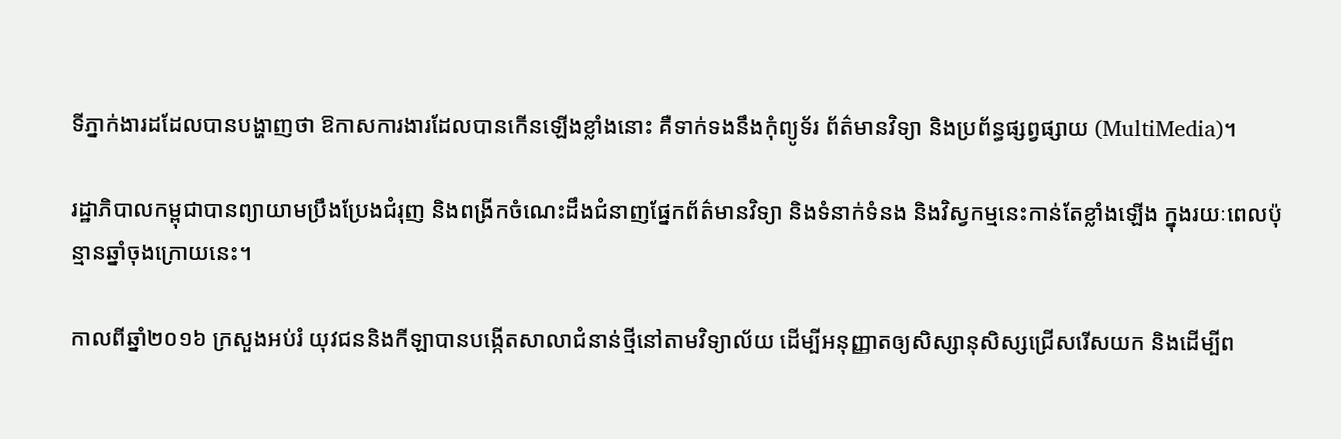ទីភ្នាក់ងារដដែលបានបង្ហាញថា ឱកាសការងារដែលបានកើនឡើងខ្លាំងនោះ គឺទាក់ទងនឹងកុំព្យូទ័រ ព័ត៌មានវិទ្យា និងប្រព័ន្ធផ្សព្វផ្សាយ (MultiMedia)។

រដ្ឋាភិបាលកម្ពុជាបានព្យាយាមប្រឹងប្រែងជំរុញ និងពង្រីកចំណេះដឹងជំនាញផ្នែកព័ត៌មានវិទ្យា និងទំនាក់ទំនង និងវិស្វកម្មនេះកាន់តែខ្លាំងឡើង ក្នុងរយៈពេលប៉ុន្មានឆ្នាំចុងក្រោយនេះ។

កាលពីឆ្នាំ២០១៦ ក្រសួងអប់រំ យុវជននិងកីឡាបានបង្កើតសាលាជំនាន់ថ្មីនៅតាមវិទ្យាល័យ ដើម្បីអនុញ្ញាតឲ្យសិស្សានុសិស្សជ្រើសរើសយក និងដើម្បីព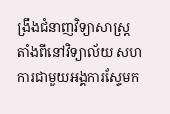ង្រឹងជំនាញវិទ្យាសាស្រ្ត តាំងពីនៅវិទ្យាល័យ សហការជាមួយអង្គការស្ទែមក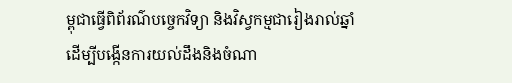ម្ពុជាធ្វើពិព័រណ៌បច្ចេកវិទ្យា និងវិស្វកម្មជារៀងរាល់ឆ្នាំ ដើម្បីបង្កើនការយល់ដឹងនិងចំណា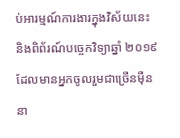ប់អារម្មណ៍ការងារក្នុងវិស័យនេះ និងពិព័រណ៍បច្ចេកវិទ្យាឆ្នាំ ២០១៩ ដែលមានអ្នកចូលរួមជាច្រើនម៉ឺននា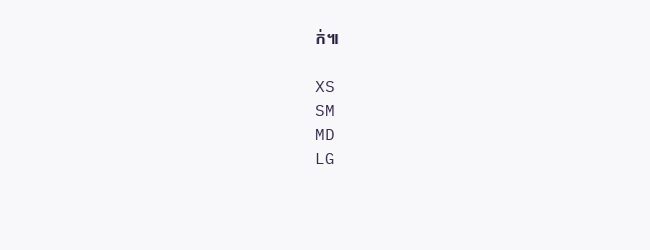ក់៕

XS
SM
MD
LG